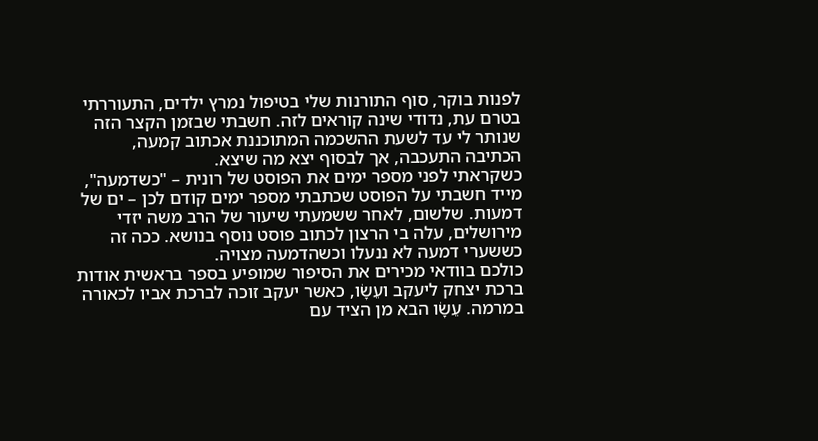לפנות בוקר, סוף התורנות שלי בטיפול נמרץ ילדים, התעוררתי בטרם עת, נדודי שינה קוראים לזה. חשבתי שבזמן הקצר הזה שנותר לי עד לשעת ההשכמה המתוכננת אכתוב קמעה, הכתיבה התעכבה, אך לבסוף יצא מה שיצא.
כשקראתי לפני מספר ימים את הפוסט של רונית – "כשדמעה", מייד חשבתי על הפוסט שכתבתי מספר ימים קודם לכן – ים של דמעות. שלשום, לאחר ששמעתי שיעור של הרב משה יזדי מירושלים, עלה בי הרצון לכתוב פוסט נוסף בנושא. ככה זה כששערי דמעה לא ננעלו וכשהדמעה מצויה.
כולכם בוודאי מכירים את הסיפור שמופיע בספר בראשית אודות ברכת יצחק ליעקב ועֵשָׂו, כאשר יעקב זוכה לברכת אביו לכאורה במרמה. עֵשָׂו הבא מן הציד עם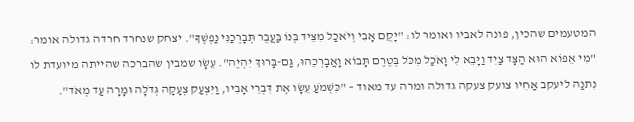המטעמים שהכין, פונה לאביו ואומר לו: "יָקֻם אָבִי וְיֹאכַל מִצֵּיד בְּנוֹ בַּעֲבֻר תְּבָרְכַנִּי נַפְשֶׁךָ". יצחק שנחרד חרדה גדולה אומר: "מִי אֵפוֹא הוּא הַצָּד צַיִד וַיָּבֵא לִי וָאֹכַל מִכֹּל בְּטֶרֶם תָּבוֹא וָאֲבָרְכֵהוּ, גַּם-בָּרוּךְ יִהְיֶה". עֵשָׂו שמבין שהברכה שהייתה מיועדת לו נִתנַה ליעקב אַחִיו צועק צעקה גדולה ומרה עד מאוד – "כִּשְׁמֹעַ עֵשָׂו אֶת דִּבְרֵי אָבִיו, וַיִּצְעַק צְעָקָה גְּדֹלָה וּמָרָה עַד מְאֹד".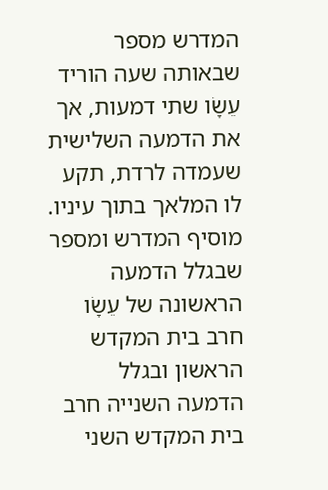המדרש מספר שבאותה שעה הוריד עֵשָׂו שתי דמעות, אך את הדמעה השלישית שעמדה לרדת, תקע לו המלאך בתוך עיניו. מוסיף המדרש ומספר שבגלל הדמעה הראשונה של עֵשָׂו חרב בית המקדש הראשון ובגלל הדמעה השנייה חרב בית המקדש השני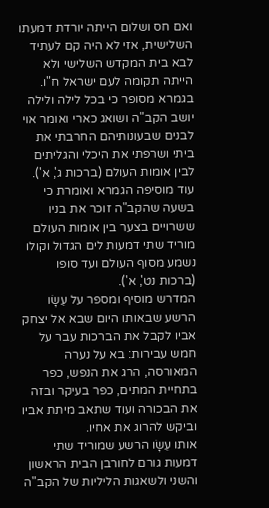ואם חס ושלום הייתה יורדת דמעתו השלישית, אזי לא היה קם לעתיד לבא בית המקדש השלישי ולא הייתה תקומה לעם ישראל ח"ו.
בגמרא מסופר כי בכל לילה ולילה יושב הקב"ה ושואג כארי ואומר אוי לבנים שבעונותיהם החרבתי את ביתי ושרפתי את היכלי והגליתים לבין אומות העולם (ברכות ג', א'). עוד מוסיפה הגמרא ואומרת כי בשעה שהקב"ה זוכר את בניו ששרויים בצער בין אומות העולם מוריד שתי דמעות לים הגדול וקולו נשמע מסוף העולם ועד סופו (ברכות נט', א').
המדרש מוסיף ומספר על עֵשָׂו הרשע שבאותו היום שבא אל יצחק אביו לקבל את הברכות עבר על חמש עבירות: בא על נערה המאורסה, הרג את הנפש, כפר בתחיית המתים, כפר בעיקר ובזה את הבכורה ועוד שתאב מיתת אביו וביקש להרוג את אחיו.
אותו עֵשָׂו הרשע שמוריד שתי דמעות גורם לחורבן הבית הראשון והשני ולשאגות הליליות של הקב"ה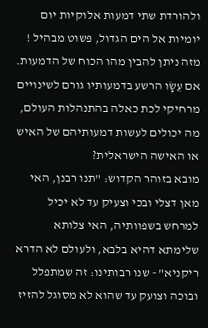ולהורדת שתי דמעות אלוקיות יום יומיות אל הים הגדול, פשוט מבהיל !
מזה ניתן להבין מהו הכוח של הדמעות. אם עֵשָׂו הרשע בדמעותיו גורם לשינויים מרחיקי לכת כאלה בהתנהלות העולם, מה יכולים לעשות דמעותיהם של האיש או האישה הישראלית?
מובא בזוהר הקדוש: "תנו רבנן, האי מאן דצלי ובכי וצעיק עד לא יכיל למרחש בשפוותיה, האי צלותא שלימתא דהיא בלבא, ולעולם לא הדרא ריקניא" - שנו רבותינו: זה שמתפלל ובוכה וצועק עד שהוא לא מסוגל להזיז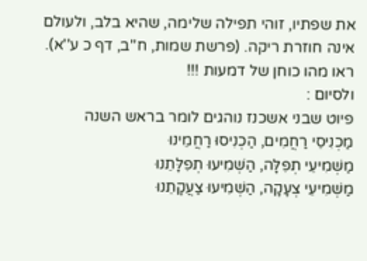את שפתיו, זוהי תפילה שלימה, שהיא בלב, ולעולם אינה חוזרת ריקה. (פרשת שמות, ח''ב, דף כ ע''א).
ראו מהו כוחן של דמעות !!!
ולסיום :
פיוט שבני אשכנז נוהגים לומר בראש השנה
מַכְנִיסֵי רַחֲמִים, הַכְנִיסוּ רַחֲמֵינוּ
מַשְׁמִיעֵי תְפִלָּה, הַשְׁמִיעוּ תְפִלָּתֵנוּ
מַשְׁמִיעֵי צְעָקָה, הַשְׁמִיעוּ צַעֲקָתֵנוּ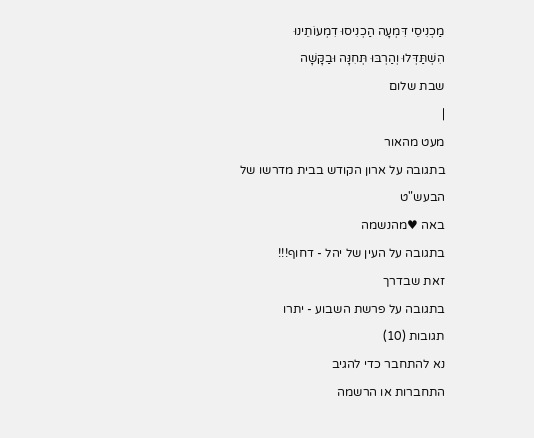מַכְנִיסֵי דִּמְעָה הַכְנִיסוּ דִמְעוֹתֵינוּ
הִשְׁתַּדְּלוּ וְהַרְבּוּ תְּחִנָּה וּבַקָּשָׁה
שבת שלום
|
מעט מהאור
בתגובה על ארון הקודש בבית מדרשו של הבעש"ט
באה ♥מהנשמה
בתגובה על העין של יהל - דחוף!!!
זאת שבדרך
בתגובה על פרשת השבוע - יתרו
תגובות (10)
נא להתחבר כדי להגיב
התחברות או הרשמה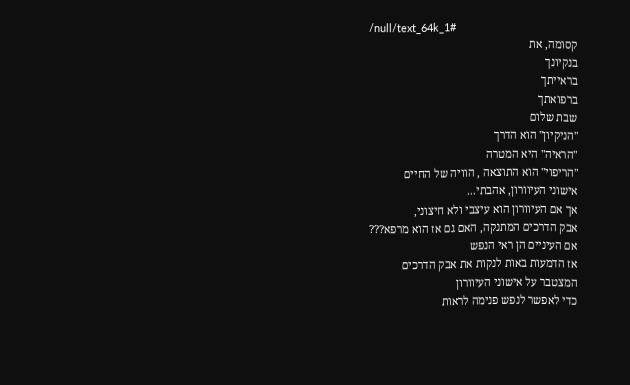/null/text_64k_1#
קסומה, את
בנקיונך
בראייתך
ברפואתך
שבת שלום
"הניקיון" הוא הדרך
"הראיה" היא המטרה
"הריפוי" הוא התוצאה , הוויה של החיים
אישוני העיוורון, אהבתי...
אך אם העיוורון הוא עיצבי ולא חיצוני,
אבק הדרכים המתנקה, האם גם אז הוא מרפא???
אם העיניים הן ראי הנפש
אז הדמעות באות לנקות את אבק הדרכים
המצטבר על אישוני העיוורון
כדי לאפשר לנפש פנימה לראות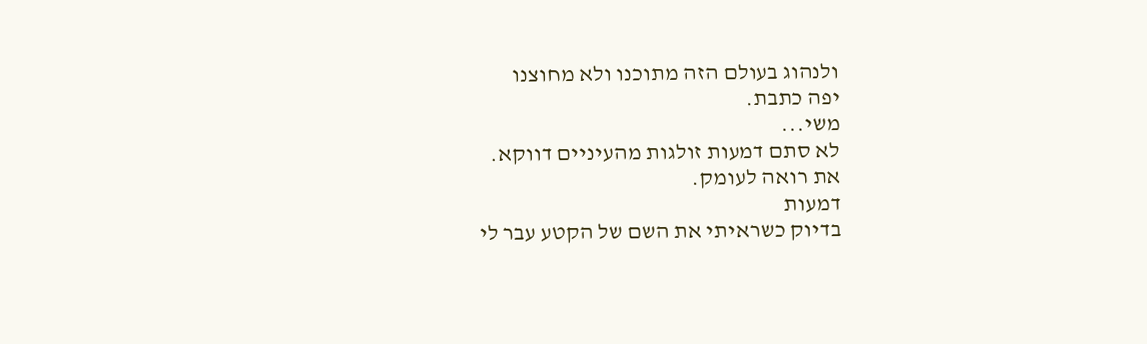ולנהוג בעולם הזה מתוכנו ולא מחוצנו
יפה כתבת.
משי...
לא סתם דמעות זולגות מהעיניים דווקא.
את רואה לעומק.
דמעות
בדיוק כשראיתי את השם של הקטע עבר לי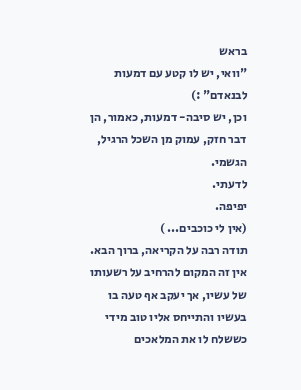בראש
"וואי, יש לו קטע עם דמעות לבנאדם" :)
וכן, יש סיבה- דמעות, כאמור, הן דבר חזק, עמוק מן השכל הרגיל, הגשמי.
לדעתי.
יפיפה.
(אין לי כוכבים... )
תודה רבה על הקריאה, ברוך הבא.
אין זה המקום להרחיב על רשעותו של עשיו, אך יעקב אף טעה בו בעשיו והתייחס אליו טוב מידי כששלח לו את המלאכים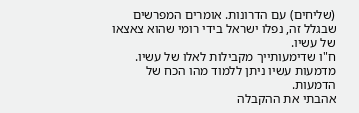(שליחים) עם הדרונות. אומרים המפרשים שבגלל זה, נפלו ישראל בידי רומי שהוא צאצאו של עשיו.
ח"ו שדימעותייך מקבילות לאלו של עשיו. מדמעות עשיו ניתן ללמוד מהו הכח של הדמעות.
אהבתי את ההקבלה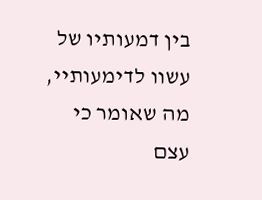בין דמעותיו של עשוו לדימעותיי,
מה שאומר כי עצם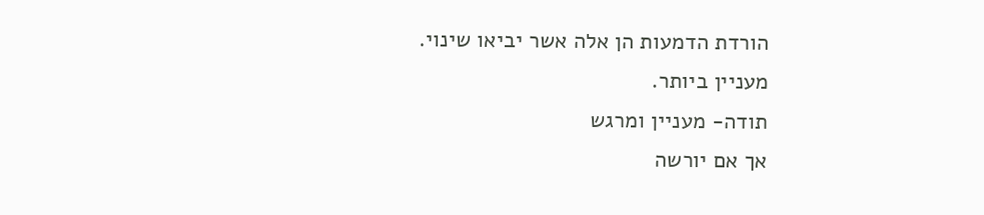הורדת הדמעות הן אלה אשר יביאו שינוי.
מעניין ביותר.
תודה- מעניין ומרגש
אך אם יורשה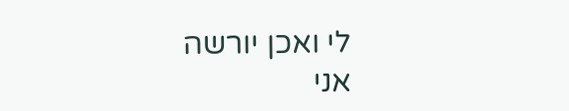לי ואכן יורשה
אני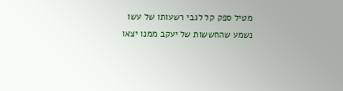מטיל ספק קל לגבי רשעותו של עשו
נשמע שהחששות של יעקב ממנו יצאו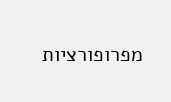מפרופורציות